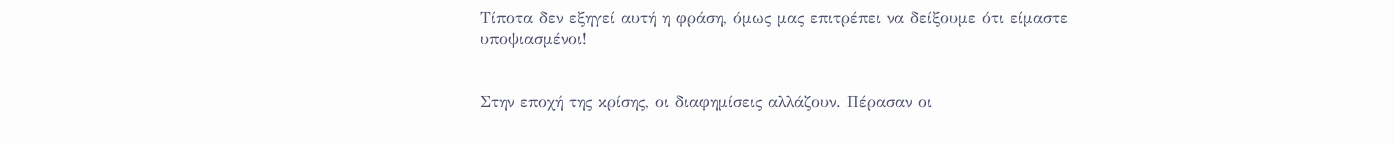Τίποτα δεν εξηγεί αυτή η φράση, όμως μας επιτρέπει να δείξουμε ότι είμαστε υποψιασμένοι!


Στην εποχή της κρίσης, οι διαφημίσεις αλλάζουν. Πέρασαν οι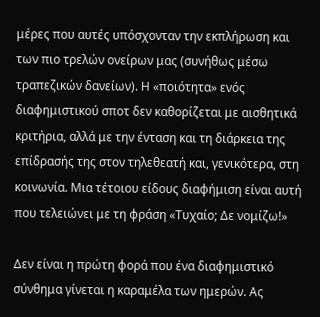μέρες που αυτές υπόσχονταν την εκπλήρωση και των πιο τρελών ονείρων μας (συνήθως μέσω τραπεζικών δανείων). Η «ποιότητα» ενός διαφημιστικού σποτ δεν καθορίζεται με αισθητικά κριτήρια, αλλά με την ένταση και τη διάρκεια της επίδρασής της στον τηλεθεατή και, γενικότερα, στη κοινωνία. Μια τέτοιου είδους διαφήμιση είναι αυτή που τελειώνει με τη φράση «Τυχαίο; Δε νομίζω!»

Δεν είναι η πρώτη φορά που ένα διαφημιστικό σύνθημα γίνεται η καραμέλα των ημερών. Ας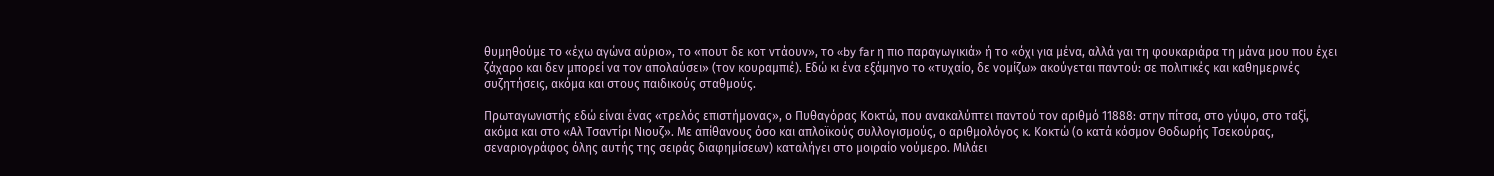θυμηθούμε το «έχω αγώνα αύριο», το «πουτ δε κοτ ντάουν», το «by far η πιο παραγωγικιά» ή το «όχι για μένα, αλλά γαι τη φουκαριάρα τη μάνα μου που έχει ζάχαρο και δεν μπορεί να τον απολαύσει» (τον κουραμπιέ). Εδώ κι ένα εξάμηνο το «τυχαίο, δε νομίζω» ακούγεται παντού: σε πολιτικές και καθημερινές συζητήσεις, ακόμα και στους παιδικούς σταθμούς.

Πρωταγωνιστής εδώ είναι ένας «τρελός επιστήμονας», ο Πυθαγόρας Κοκτώ, που ανακαλύπτει παντού τον αριθμό 11888: στην πίτσα, στο γύψο, στο ταξί, ακόμα και στο «Αλ Τσαντίρι Νιουζ». Με απίθανους όσο και απλοϊκούς συλλογισμούς, ο αριθμολόγος κ. Κοκτώ (ο κατά κόσμον Θοδωρής Τσεκούρας, σεναριογράφος όλης αυτής της σειράς διαφημίσεων) καταλήγει στο μοιραίο νούμερο. Μιλάει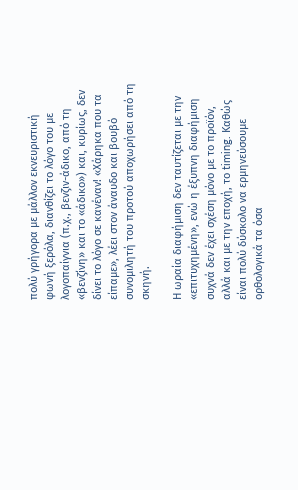πολύ γρήγορα με μάλλον εκνευριστική φωνή ξερόλα, διανθίζει το λόγο του με λογοπαίγνια (π.χ., βενζιν-άδικο, από τη «βενζίνη» και το «άδικο») και, κυρίως, δεν δίνει το λόγο σε κανέναν! «Χάρηκα που τα είπαμε», λέει στον άναυδο και βουβό συνομιλητή του προτού αποχωρήσει από τη σκηνή.

Η ωραία διαφήμιση δεν ταυτίζεται με την «επιτυχημένη», ενώ η έξυπνη διαφήμιση συχνά δεν έχει σχέση μόνο με το προϊόν, αλλά και με την εποχή, το timing. Καθώς είναι πολύ δύσκολο να ερμηνεύσουμε ορθολογικά τα όσα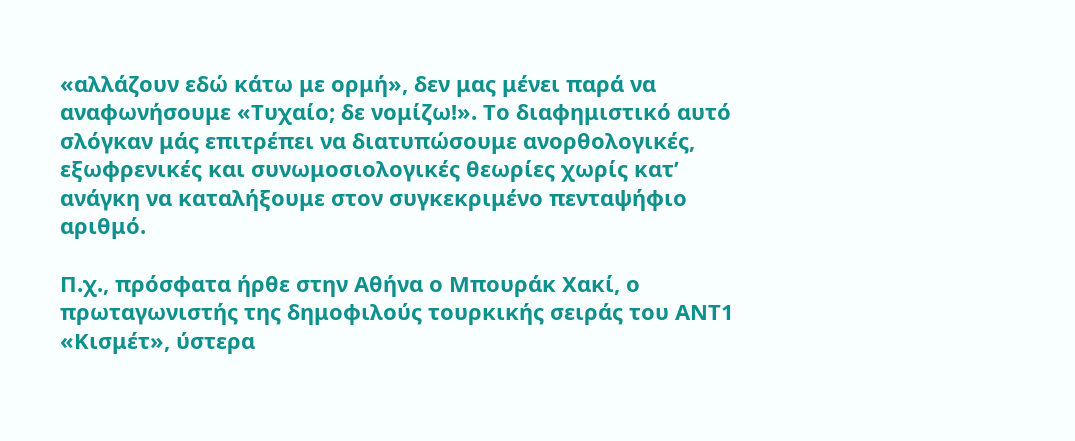«αλλάζουν εδώ κάτω με ορμή», δεν μας μένει παρά να αναφωνήσουμε «Τυχαίο; δε νομίζω!». Το διαφημιστικό αυτό σλόγκαν μάς επιτρέπει να διατυπώσουμε ανορθολογικές, εξωφρενικές και συνωμοσιολογικές θεωρίες χωρίς κατ’ ανάγκη να καταλήξουμε στον συγκεκριμένο πενταψήφιο αριθμό.

Π.χ., πρόσφατα ήρθε στην Αθήνα ο Μπουράκ Χακί, ο πρωταγωνιστής της δημοφιλούς τουρκικής σειράς του ΑΝΤ1 «Κισμέτ», ύστερα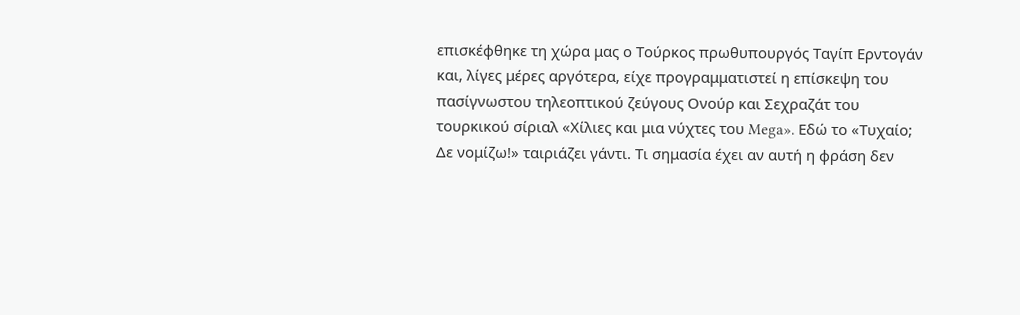επισκέφθηκε τη χώρα μας ο Τούρκος πρωθυπουργός Ταγίπ Ερντογάν και, λίγες μέρες αργότερα, είχε προγραμματιστεί η επίσκεψη του πασίγνωστου τηλεοπτικού ζεύγους Ονούρ και Σεχραζάτ του τουρκικού σίριαλ «Χίλιες και μια νύχτες του Mega». Εδώ το «Τυχαίο; Δε νομίζω!» ταιριάζει γάντι. Τι σημασία έχει αν αυτή η φράση δεν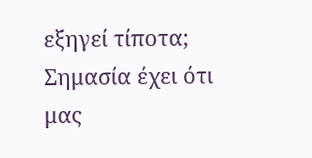εξηγεί τίποτα; Σημασία έχει ότι μας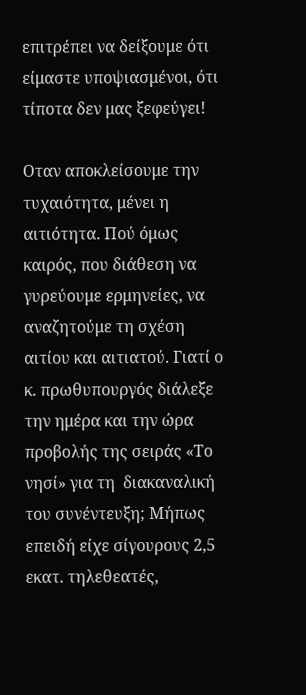επιτρέπει να δείξουμε ότι είμαστε υποψιασμένοι, ότι τίποτα δεν μας ξεφεύγει!

Οταν αποκλείσουμε την τυχαιότητα, μένει η αιτιότητα. Πού όμως καιρός, που διάθεση να γυρεύουμε ερμηνείες, να αναζητούμε τη σχέση αιτίου και αιτιατού. Γιατί ο κ. πρωθυπουργός διάλεξε την ημέρα και την ώρα προβολής της σειράς «Το νησί» για τη  διακαναλική του συνέντευξη; Mήπως επειδή είχε σίγουρους 2,5 εκατ. τηλεθεατές,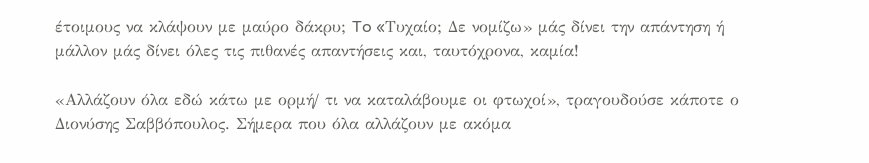έτοιμους να κλάψουν με μαύρο δάκρυ; To «Tυχαίο; Δε νομίζω» μάς δίνει την απάντηση ή μάλλον μάς δίνει όλες τις πιθανές απαντήσεις και, ταυτόχρονα, καμία!

«Αλλάζουν όλα εδώ κάτω με ορμή/ τι να καταλάβουμε οι φτωχοί», τραγουδούσε κάποτε ο Διονύσης Σαββόπουλος. Σήμερα που όλα αλλάζουν με ακόμα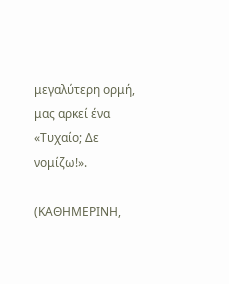μεγαλύτερη ορμή, μας αρκεί ένα «Τυχαίο; Δε νομίζω!».

(ΚΑΘΗΜΕΡΙΝΗ,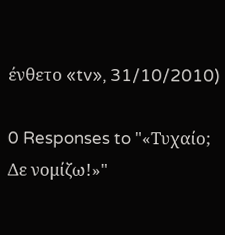ένθετο «tv», 31/10/2010)

0 Responses to "«Τυχαίο; Δε νομίζω!»"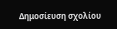Δημοσίευση σχολίου